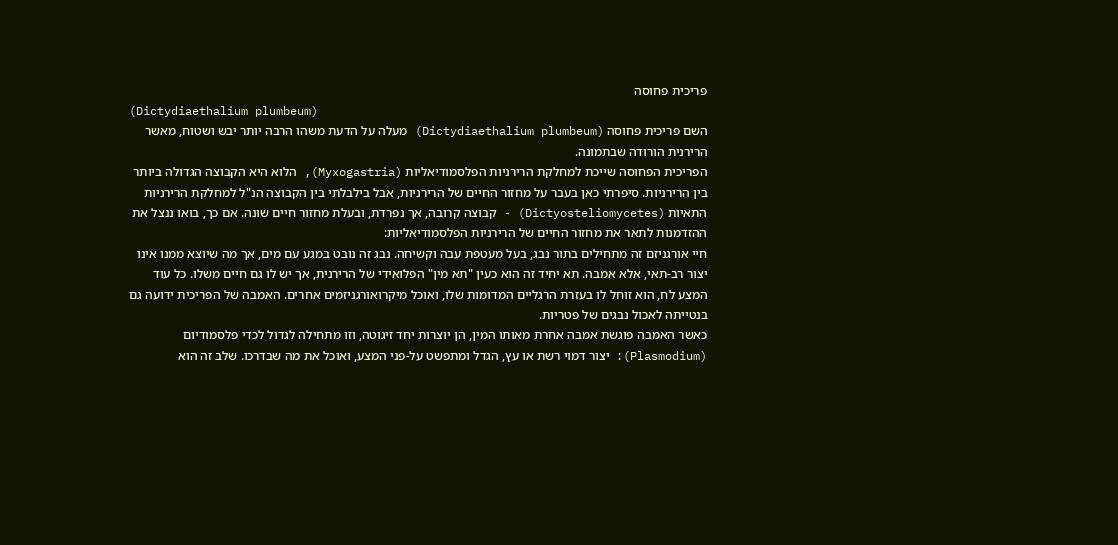פריכית פחוסה
(Dictydiaethalium plumbeum)
השם פריכית פחוסה (Dictydiaethalium plumbeum) מעלה על הדעת משהו הרבה יותר יבש ושטוח, מאשר הרירנית הורודה שבתמונה.
הפריכית הפחוסה שייכת למחלקת הרירניות הפלסמודיאליות (Myxogastria), הלוא היא הקבוצה הגדולה ביותר בין הרירניות. סיפרתי כאן בעבר על מחזור החיים של הרירניות, אבל בילבלתי בין הקבוצה הנ"ל למחלקת הרירניות התאיות (Dictyosteliomycetes) - קבוצה קרובה, אך נפרדת, ובעלת מחזור חיים שונה. אם כך, בואו ננצל את ההזדמנות לתאר את מחזור החיים של הרירניות הפלסמודיאליות:
חיי אורגניזם זה מתחילים בתור נבג, בעל מעטפת עבה וקשיחה. נבג זה נובט במגע עם מים, אך מה שיוצא ממנו אינו יצור רב-תאי, אלא אמבה. תא יחיד זה הוא כעין "תא מין" הפלואידי של הרירנית, אך יש לו גם חיים משלו. כל עוד המצע לח, הוא זוחל לו בעזרת הרגליים המדומות שלו, ואוכל מיקרואורגניזמים אחרים. האמבה של הפריכית ידועה גם בנטייתה לאכול נבגים של פטריות.
כאשר האמבה פוגשת אמבה אחרת מאותו המין, הן יוצרות יחד זיגוטה, וזו מתחילה לגדול לכדי פלסמודיום (Plasmodium): יצור דמוי רשת או עץ, הגדל ומתפשט על-פני המצע, ואוכל את מה שבדרכו. שלב זה הוא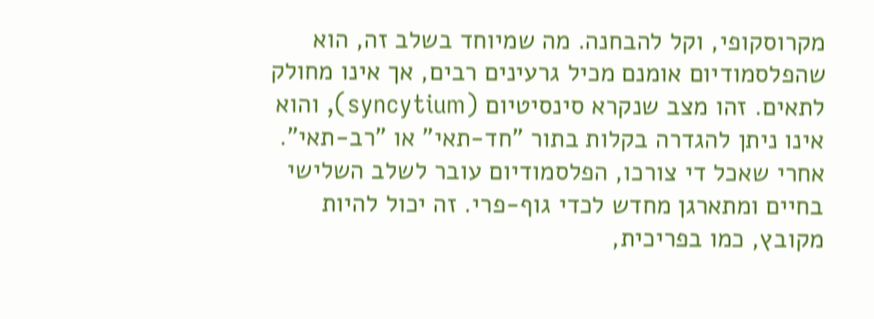מקרוסקופי, וקל להבחנה. מה שמיוחד בשלב זה, הוא שהפלסמודיום אומנם מכיל גרעינים רבים, אך אינו מחולק לתאים. זהו מצב שנקרא סינסיטיום (syncytium), והוא אינו ניתן להגדרה בקלות בתור "חד-תאי" או "רב-תאי".
אחרי שאכל די צורכו, הפלסמודיום עובר לשלב השלישי בחיים ומתארגן מחדש לכדי גוף-פרי. זה יכול להיות מקובץ, כמו בפריכית,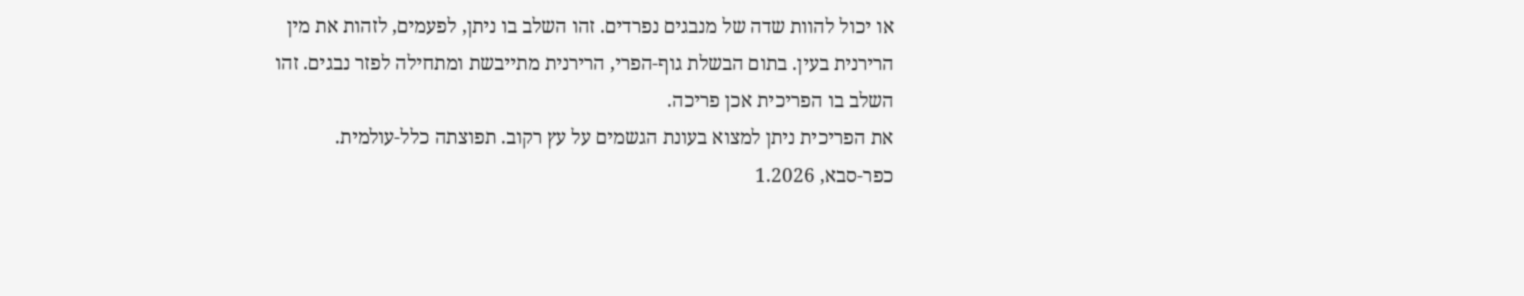או יכול להוות שדה של מנבגים נפרדים. זהו השלב בו ניתן, לפעמים, לזהות את מין הרירנית בעין. בתום הבשלת גוף-הפרי, הרירנית מתייבשת ומתחילה לפזר נבגים. זהו השלב בו הפריכית אכן פריכה.
את הפריכית ניתן למצוא בעונת הגשמים על עץ רקוב. תפוצתה כלל-עולמית.
כפר-סבא, 1.2026